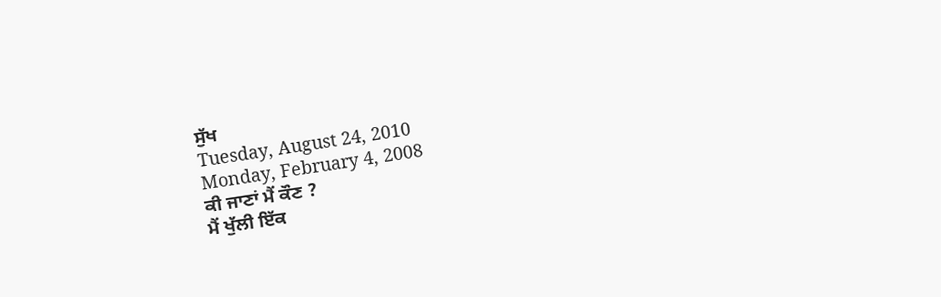ਸੁੱਖ
Tuesday, August 24, 2010
Monday, February 4, 2008
ਕੀ ਜਾਣਾਂ ਮੈਂ ਕੌਣ ?
ਮੈਂ ਖੁੱਲੀ ਇੱਕ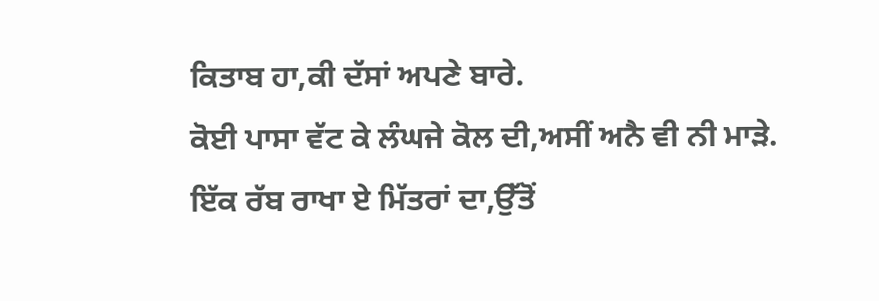ਕਿਤਾਬ ਹਾ,ਕੀ ਦੱਸਾਂ ਅਪਣੇ ਬਾਰੇ.
ਕੋਈ ਪਾਸਾ ਵੱਟ ਕੇ ਲੰਘਜੇ ਕੋਲ ਦੀ,ਅਸੀਂ ਅਨੈ ਵੀ ਨੀ ਮਾੜੇ.
ਇੱਕ ਰੱਬ ਰਾਖਾ ਏ ਮਿੱਤਰਾਂ ਦਾ,ਉੱਤੋਂ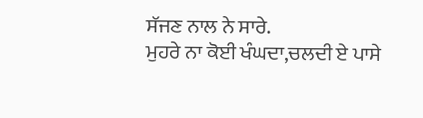ਸੱਜਣ ਨਾਲ ਨੇ ਸਾਰੇ.
ਮੁਹਰੇ ਨਾ ਕੋਈ ਖੰਘਦਾ,ਚਲਦੀ ਏ ਪਾਸੇ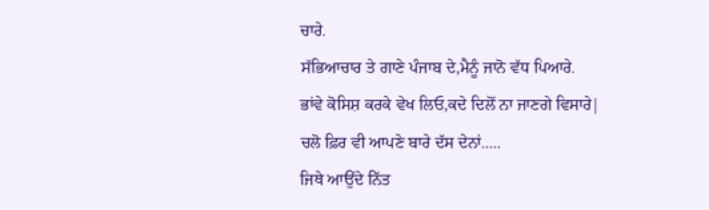ਚਾਰੇ.
ਸੱਭਿਆਚਾਰ ਤੇ ਗਾਣੇ ਪੰਜਾਬ ਦੇ,ਮੈਨੂੰ ਜਾਨੋ ਵੱਧ ਪਿਆਰੇ.
ਭਾਂਵੇ ਕੋਸਿਸ਼ ਕਰਕੇ ਵੇਖ ਲਿਓ,ਕਦੇ ਦਿਲੋਂ ਨਾ ਜਾਣਗੇ ਵਿਸਾਰੇ|
ਚਲੋ ਫ਼ਿਰ ਵੀ ਆਪਣੇ ਬਾਰੇ ਦੱਸ ਦੇਨਾਂ.....
ਜਿਥੇ ਆਉਂਦੇ ਨਿੱਤ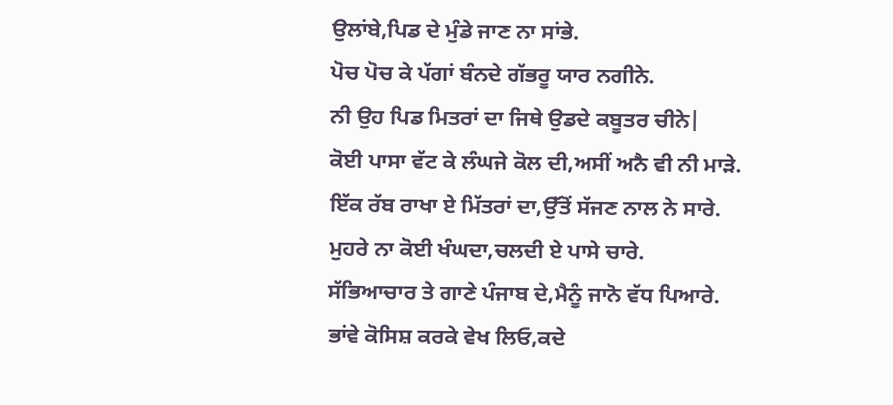ਉਲਾਂਬੇ,ਪਿਡ ਦੇ ਮੁੰਡੇ ਜਾਣ ਨਾ ਸਾਂਭੇ.
ਪੋਚ ਪੋਚ ਕੇ ਪੱਗਾਂ ਬੰਨਦੇ ਗੱਭਰੂ ਯਾਰ ਨਗੀਨੇ.
ਨੀ ਉਹ ਪਿਡ ਮਿਤਰਾਂ ਦਾ ਜਿਥੇ ਉਡਦੇ ਕਬੂਤਰ ਚੀਨੇ|
ਕੋਈ ਪਾਸਾ ਵੱਟ ਕੇ ਲੰਘਜੇ ਕੋਲ ਦੀ,ਅਸੀਂ ਅਨੈ ਵੀ ਨੀ ਮਾੜੇ.
ਇੱਕ ਰੱਬ ਰਾਖਾ ਏ ਮਿੱਤਰਾਂ ਦਾ,ਉੱਤੋਂ ਸੱਜਣ ਨਾਲ ਨੇ ਸਾਰੇ.
ਮੁਹਰੇ ਨਾ ਕੋਈ ਖੰਘਦਾ,ਚਲਦੀ ਏ ਪਾਸੇ ਚਾਰੇ.
ਸੱਭਿਆਚਾਰ ਤੇ ਗਾਣੇ ਪੰਜਾਬ ਦੇ,ਮੈਨੂੰ ਜਾਨੋ ਵੱਧ ਪਿਆਰੇ.
ਭਾਂਵੇ ਕੋਸਿਸ਼ ਕਰਕੇ ਵੇਖ ਲਿਓ,ਕਦੇ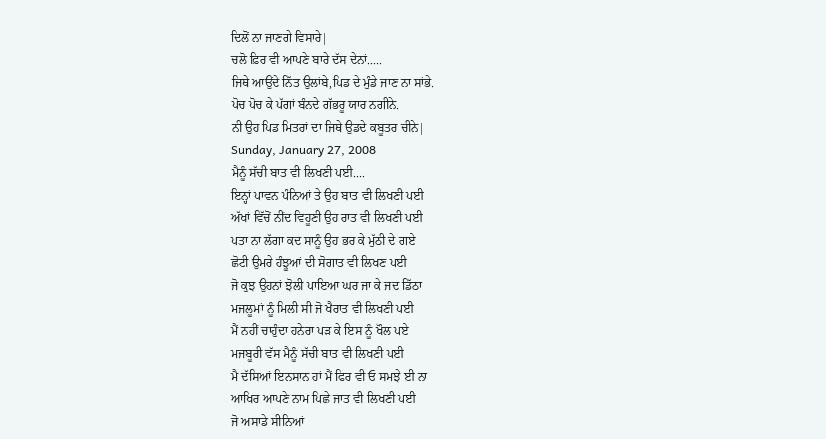ਦਿਲੋਂ ਨਾ ਜਾਣਗੇ ਵਿਸਾਰੇ|
ਚਲੋ ਫ਼ਿਰ ਵੀ ਆਪਣੇ ਬਾਰੇ ਦੱਸ ਦੇਨਾਂ.....
ਜਿਥੇ ਆਉਂਦੇ ਨਿੱਤ ਉਲਾਂਬੇ,ਪਿਡ ਦੇ ਮੁੰਡੇ ਜਾਣ ਨਾ ਸਾਂਭੇ.
ਪੋਚ ਪੋਚ ਕੇ ਪੱਗਾਂ ਬੰਨਦੇ ਗੱਭਰੂ ਯਾਰ ਨਗੀਨੇ.
ਨੀ ਉਹ ਪਿਡ ਮਿਤਰਾਂ ਦਾ ਜਿਥੇ ਉਡਦੇ ਕਬੂਤਰ ਚੀਨੇ|
Sunday, January 27, 2008
ਮੈਨੂੰ ਸੱਚੀ ਬਾਤ ਵੀ ਲਿਖਣੀ ਪਈ....
ਇਨ੍ਹਾਂ ਪਾਵਨ ਪੰਨਿਆਂ ਤੇ ਉਹ ਬਾਤ ਵੀ ਲਿਖਣੀ ਪਈ
ਅੱਖਾਂ ਵਿੱਚੋਂ ਨੀਂਦ ਵਿਹੂਣੀ ਉਹ ਰਾਤ ਵੀ ਲਿਖਣੀ ਪਈ
ਪਤਾ ਨਾ ਲੱਗਾ ਕਦ ਸਾਨੂੰ ਉਹ ਭਰ ਕੇ ਮੁੱਠੀ ਦੇ ਗਏ
ਛੋਟੀ ਉਮਰੇ ਹੰਝੂਆਂ ਦੀ ਸੋਗਾਤ ਵੀ ਲਿਖਣ ਪਈ
ਜੋ ਕੁਝ ਉਹਨਾਂ ਝੋਲੀ ਪਾਇਆ ਘਰ ਜਾ ਕੇ ਜਦ ਡਿੱਠਾ
ਮਜਲੂਮਾਂ ਨੂੰ ਮਿਲੀ ਸੀ ਜੋ ਖੈਰਾਤ ਵੀ ਲਿਖਣੀ ਪਈ
ਮੈਂ ਨਹੀਂ ਚਾਹੁੰਦਾ ਹਨੇਰਾ ਪੜ ਕੇ ਇਸ ਨੂੰ ਖੌਲ ਪਏ
ਮਜਬੂਰੀ ਵੱਸ ਮੈਨੂੰ ਸੱਚੀ ਬਾਤ ਵੀ ਲਿਖਣੀ ਪਈ
ਮੈ ਦੱਸਿਆਂ ਇਨਸਾਨ ਹਾਂ ਮੈਂ ਫਿਰ ਵੀ ਓ ਸਮਝੇ ਈ ਨਾ
ਆਖਿਰ ਆਪਣੇ ਨਾਮ ਪਿਛੇ ਜਾਤ ਵੀ ਲਿਖਣੀ ਪਈ
ਜੋ ਅਸਾਡੇ ਸੀਨਿਆਂ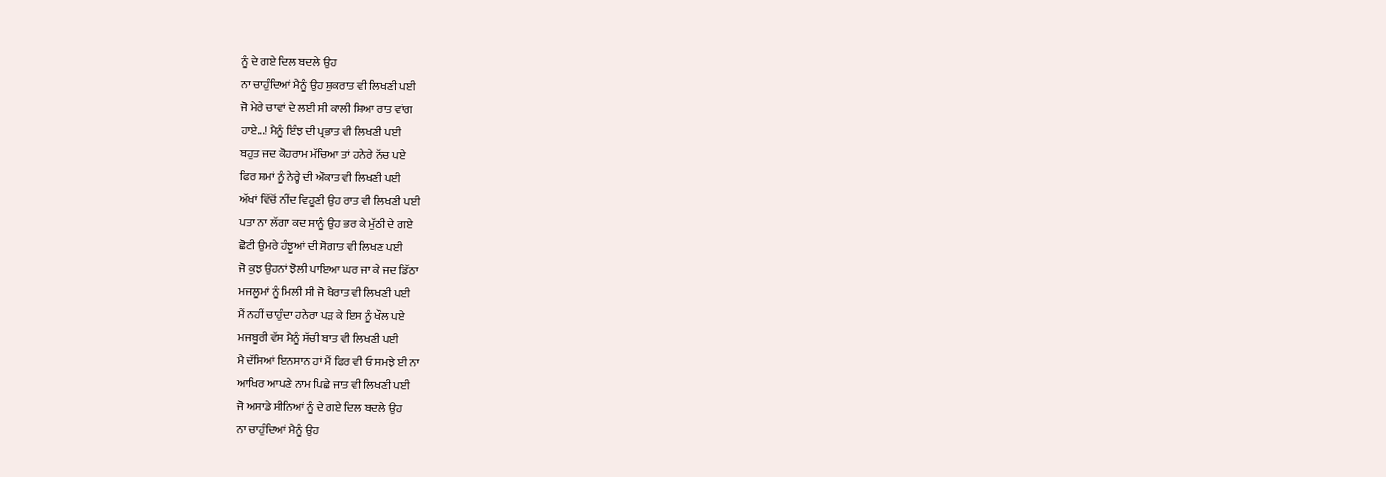ਨੂੰ ਦੇ ਗਏ ਦਿਲ ਬਦਲੇ ਉਹ
ਨਾ ਚਾਹੁੰਦਿਆਂ ਮੈਨੂੰ ਉਹ ਸ਼ੁਕਰਾਤ ਵੀ ਲਿਖਣੀ ਪਈ
ਜੋ ਮੇਰੇ ਚਾਵਾਂ ਦੇ ਲਈ ਸੀ ਕਾਲੀ ਸ਼ਿਆ ਰਾਤ ਵਾਂਗ
ਹਾਏ...! ਮੈਨੂੰ ਇੰਝ ਦੀ ਪ੍ਰਭਾਤ ਵੀ ਲਿਖਣੀ ਪਈ
ਬਹੁਤ ਜਦ ਕੋਹਰਾਮ ਮੱਚਿਆ ਤਾਂ ਹਨੇਰੇ ਨੱਚ ਪਏ
ਫਿਰ ਸ਼ਮਾਂ ਨੂੰ ਨੇਰ੍ਹੇ ਦੀ ਔਕਾਤ ਵੀ ਲਿਖਣੀ ਪਈ
ਅੱਖਾਂ ਵਿੱਚੋਂ ਨੀਂਦ ਵਿਹੂਣੀ ਉਹ ਰਾਤ ਵੀ ਲਿਖਣੀ ਪਈ
ਪਤਾ ਨਾ ਲੱਗਾ ਕਦ ਸਾਨੂੰ ਉਹ ਭਰ ਕੇ ਮੁੱਠੀ ਦੇ ਗਏ
ਛੋਟੀ ਉਮਰੇ ਹੰਝੂਆਂ ਦੀ ਸੋਗਾਤ ਵੀ ਲਿਖਣ ਪਈ
ਜੋ ਕੁਝ ਉਹਨਾਂ ਝੋਲੀ ਪਾਇਆ ਘਰ ਜਾ ਕੇ ਜਦ ਡਿੱਠਾ
ਮਜਲੂਮਾਂ ਨੂੰ ਮਿਲੀ ਸੀ ਜੋ ਖੈਰਾਤ ਵੀ ਲਿਖਣੀ ਪਈ
ਮੈਂ ਨਹੀਂ ਚਾਹੁੰਦਾ ਹਨੇਰਾ ਪੜ ਕੇ ਇਸ ਨੂੰ ਖੌਲ ਪਏ
ਮਜਬੂਰੀ ਵੱਸ ਮੈਨੂੰ ਸੱਚੀ ਬਾਤ ਵੀ ਲਿਖਣੀ ਪਈ
ਮੈ ਦੱਸਿਆਂ ਇਨਸਾਨ ਹਾਂ ਮੈਂ ਫਿਰ ਵੀ ਓ ਸਮਝੇ ਈ ਨਾ
ਆਖਿਰ ਆਪਣੇ ਨਾਮ ਪਿਛੇ ਜਾਤ ਵੀ ਲਿਖਣੀ ਪਈ
ਜੋ ਅਸਾਡੇ ਸੀਨਿਆਂ ਨੂੰ ਦੇ ਗਏ ਦਿਲ ਬਦਲੇ ਉਹ
ਨਾ ਚਾਹੁੰਦਿਆਂ ਮੈਨੂੰ ਉਹ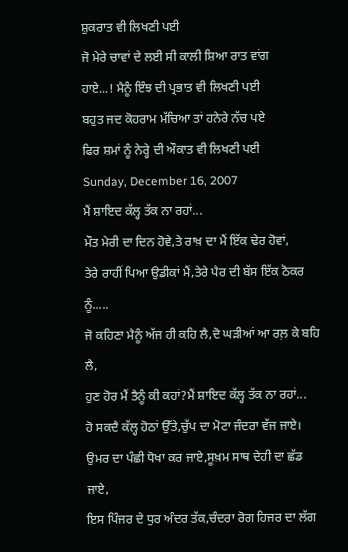ਸ਼ੁਕਰਾਤ ਵੀ ਲਿਖਣੀ ਪਈ
ਜੋ ਮੇਰੇ ਚਾਵਾਂ ਦੇ ਲਈ ਸੀ ਕਾਲੀ ਸ਼ਿਆ ਰਾਤ ਵਾਂਗ
ਹਾਏ...! ਮੈਨੂੰ ਇੰਝ ਦੀ ਪ੍ਰਭਾਤ ਵੀ ਲਿਖਣੀ ਪਈ
ਬਹੁਤ ਜਦ ਕੋਹਰਾਮ ਮੱਚਿਆ ਤਾਂ ਹਨੇਰੇ ਨੱਚ ਪਏ
ਫਿਰ ਸ਼ਮਾਂ ਨੂੰ ਨੇਰ੍ਹੇ ਦੀ ਔਕਾਤ ਵੀ ਲਿਖਣੀ ਪਈ
Sunday, December 16, 2007
ਮੈਂ ਸ਼ਾਇਦ ਕੱਲ੍ਹ ਤੱਕ ਨਾ ਰਹਾਂ...
ਮੌਤ ਮੇਰੀ ਦਾ ਦਿਨ ਹੋਵੇ,ਤੇ ਰਾਖ਼ ਦਾ ਮੈਂ ਇੱਕ ਢੇਰ ਹੋਵਾਂ,
ਤੇਰੇ ਰਾਹੀਂ ਪਿਆ ਉਡੀਕਾਂ ਮੈਂ,ਤੇਰੇ ਪੈਰ ਦੀ ਬੱਸ ਇੱਕ ਠੋਕਰ ਨੂੰ.....
ਜੋ ਕਹਿਣਾ ਮੈਨੂੰ ਅੱਜ ਹੀ ਕਹਿ ਲੈ,ਦੋ ਘੜੀਆਂ ਆ ਰਲ਼ ਕੇ ਬਹਿ ਲੈ,
ਹੁਣ ਹੋਰ ਮੈਂ ਤੈਨੂੰ ਕੀ ਕਹਾਂ?ਮੈਂ ਸ਼ਾਇਦ ਕੱਲ੍ਹ ਤੱਕ ਨਾ ਰਹਾਂ...
ਹੋ ਸਕਦੈ ਕੱਲ੍ਹ ਹੋਠਾਂ ਉੱਤੇ,ਚੁੱਪ ਦਾ ਮੋਟਾ ਜੰਦਰਾ ਵੱਜ ਜਾਏ।
ਉਮਰ ਦਾ ਪੰਛੀ ਧੋਖਾ ਕਰ ਜਾਏ,ਸੂਖ਼ਮ ਸਾਥ ਦੇਹੀ ਦਾ ਛੱਡ ਜਾਏ,
ਇਸ ਪਿੰਜਰ ਦੇ ਧੁਰ ਅੰਦਰ ਤੱਕ,ਚੰਦਰਾ ਰੋਗ ਹਿਜਰ ਦਾ ਲੱਗ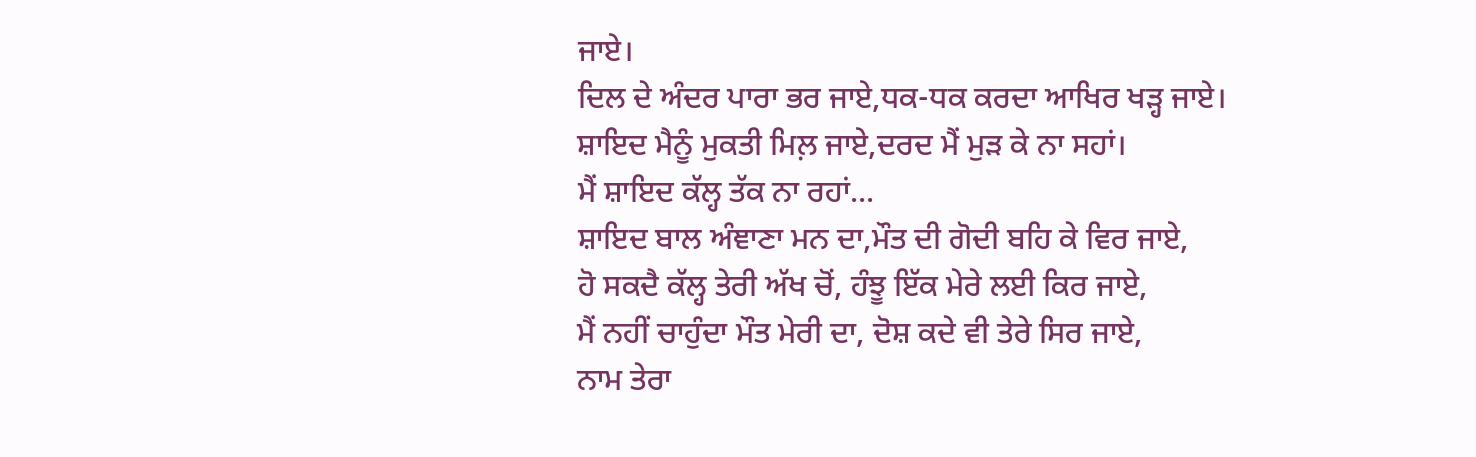ਜਾਏ।
ਦਿਲ ਦੇ ਅੰਦਰ ਪਾਰਾ ਭਰ ਜਾਏ,ਧਕ-ਧਕ ਕਰਦਾ ਆਖਿਰ ਖੜ੍ਹ ਜਾਏ।
ਸ਼ਾਇਦ ਮੈਨੂੰ ਮੁਕਤੀ ਮਿਲ਼ ਜਾਏ,ਦਰਦ ਮੈਂ ਮੁੜ ਕੇ ਨਾ ਸਹਾਂ।
ਮੈਂ ਸ਼ਾਇਦ ਕੱਲ੍ਹ ਤੱਕ ਨਾ ਰਹਾਂ...
ਸ਼ਾਇਦ ਬਾਲ ਅੰਞਾਣਾ ਮਨ ਦਾ,ਮੌਤ ਦੀ ਗੋਦੀ ਬਹਿ ਕੇ ਵਿਰ ਜਾਏ,
ਹੋ ਸਕਦੈ ਕੱਲ੍ਹ ਤੇਰੀ ਅੱਖ ਚੋਂ, ਹੰਝੂ ਇੱਕ ਮੇਰੇ ਲਈ ਕਿਰ ਜਾਏ,
ਮੈਂ ਨਹੀਂ ਚਾਹੁੰਦਾ ਮੌਤ ਮੇਰੀ ਦਾ, ਦੋਸ਼ ਕਦੇ ਵੀ ਤੇਰੇ ਸਿਰ ਜਾਏ,
ਨਾਮ ਤੇਰਾ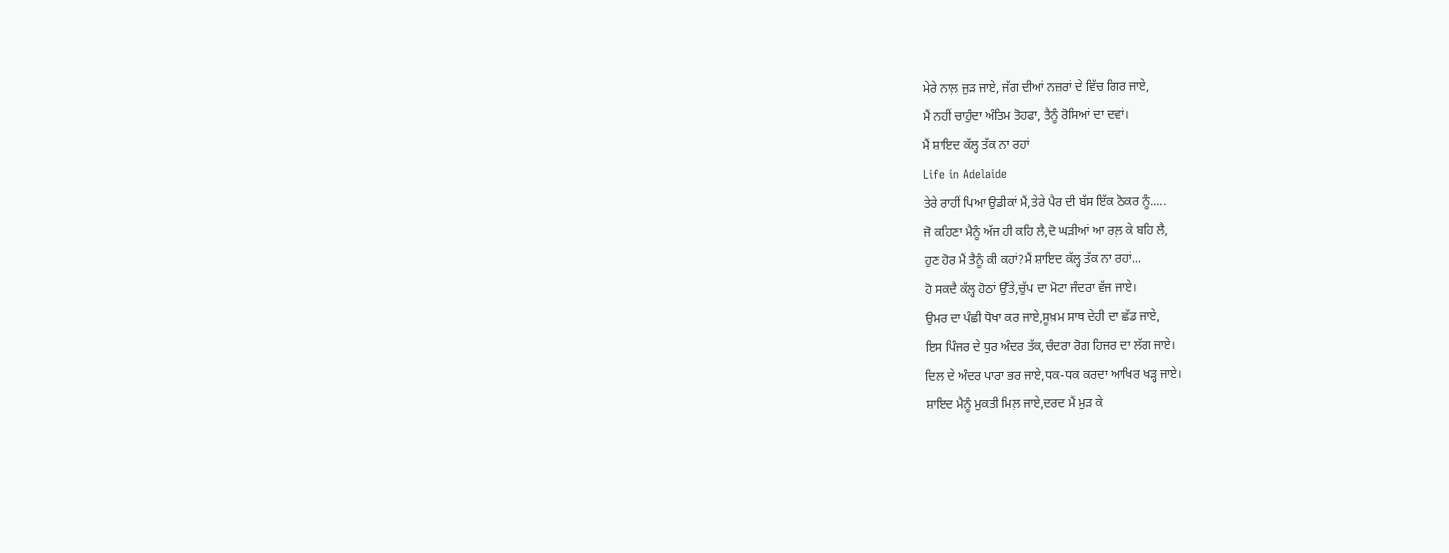ਮੇਰੇ ਨਾਲ਼ ਜੁੜ ਜਾਏ, ਜੱਗ ਦੀਆਂ ਨਜ਼ਰਾਂ ਦੇ ਵਿੱਚ ਗਿਰ ਜਾਏ,
ਮੈਂ ਨਹੀਂ ਚਾਹੁੰਦਾ ਅੰਤਿਮ ਤੋਹਫਾ, ਤੈਨੂੰ ਰੋਸਿਆਂ ਦਾ ਦਵਾਂ।
ਮੈਂ ਸ਼ਾਇਦ ਕੱਲ੍ਹ ਤੱਕ ਨਾ ਰਹਾਂ
Life in Adelaide
ਤੇਰੇ ਰਾਹੀਂ ਪਿਆ ਉਡੀਕਾਂ ਮੈਂ,ਤੇਰੇ ਪੈਰ ਦੀ ਬੱਸ ਇੱਕ ਠੋਕਰ ਨੂੰ.....
ਜੋ ਕਹਿਣਾ ਮੈਨੂੰ ਅੱਜ ਹੀ ਕਹਿ ਲੈ,ਦੋ ਘੜੀਆਂ ਆ ਰਲ਼ ਕੇ ਬਹਿ ਲੈ,
ਹੁਣ ਹੋਰ ਮੈਂ ਤੈਨੂੰ ਕੀ ਕਹਾਂ?ਮੈਂ ਸ਼ਾਇਦ ਕੱਲ੍ਹ ਤੱਕ ਨਾ ਰਹਾਂ...
ਹੋ ਸਕਦੈ ਕੱਲ੍ਹ ਹੋਠਾਂ ਉੱਤੇ,ਚੁੱਪ ਦਾ ਮੋਟਾ ਜੰਦਰਾ ਵੱਜ ਜਾਏ।
ਉਮਰ ਦਾ ਪੰਛੀ ਧੋਖਾ ਕਰ ਜਾਏ,ਸੂਖ਼ਮ ਸਾਥ ਦੇਹੀ ਦਾ ਛੱਡ ਜਾਏ,
ਇਸ ਪਿੰਜਰ ਦੇ ਧੁਰ ਅੰਦਰ ਤੱਕ,ਚੰਦਰਾ ਰੋਗ ਹਿਜਰ ਦਾ ਲੱਗ ਜਾਏ।
ਦਿਲ ਦੇ ਅੰਦਰ ਪਾਰਾ ਭਰ ਜਾਏ,ਧਕ-ਧਕ ਕਰਦਾ ਆਖਿਰ ਖੜ੍ਹ ਜਾਏ।
ਸ਼ਾਇਦ ਮੈਨੂੰ ਮੁਕਤੀ ਮਿਲ਼ ਜਾਏ,ਦਰਦ ਮੈਂ ਮੁੜ ਕੇ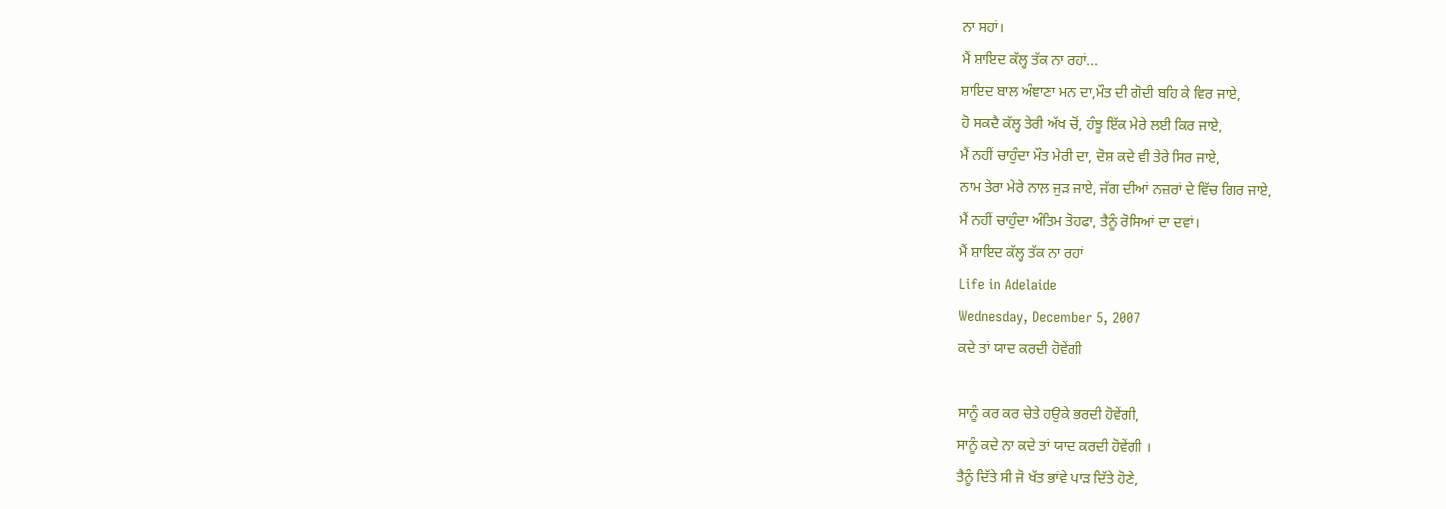ਨਾ ਸਹਾਂ।
ਮੈਂ ਸ਼ਾਇਦ ਕੱਲ੍ਹ ਤੱਕ ਨਾ ਰਹਾਂ...
ਸ਼ਾਇਦ ਬਾਲ ਅੰਞਾਣਾ ਮਨ ਦਾ,ਮੌਤ ਦੀ ਗੋਦੀ ਬਹਿ ਕੇ ਵਿਰ ਜਾਏ,
ਹੋ ਸਕਦੈ ਕੱਲ੍ਹ ਤੇਰੀ ਅੱਖ ਚੋਂ, ਹੰਝੂ ਇੱਕ ਮੇਰੇ ਲਈ ਕਿਰ ਜਾਏ,
ਮੈਂ ਨਹੀਂ ਚਾਹੁੰਦਾ ਮੌਤ ਮੇਰੀ ਦਾ, ਦੋਸ਼ ਕਦੇ ਵੀ ਤੇਰੇ ਸਿਰ ਜਾਏ,
ਨਾਮ ਤੇਰਾ ਮੇਰੇ ਨਾਲ਼ ਜੁੜ ਜਾਏ, ਜੱਗ ਦੀਆਂ ਨਜ਼ਰਾਂ ਦੇ ਵਿੱਚ ਗਿਰ ਜਾਏ,
ਮੈਂ ਨਹੀਂ ਚਾਹੁੰਦਾ ਅੰਤਿਮ ਤੋਹਫਾ, ਤੈਨੂੰ ਰੋਸਿਆਂ ਦਾ ਦਵਾਂ।
ਮੈਂ ਸ਼ਾਇਦ ਕੱਲ੍ਹ ਤੱਕ ਨਾ ਰਹਾਂ
Life in Adelaide
Wednesday, December 5, 2007
ਕਦੇ ਤਾਂ ਯਾਦ ਕਰਦੀ ਹੋਵੇਂਗੀ

ਸਾਨੂੰ ਕਰ ਕਰ ਚੇਤੇ ਹਉਕੇ ਭਰਦੀ ਹੋਵੇਂਗੀ,
ਸਾਨੂੰ ਕਦੇ ਨਾ ਕਦੇ ਤਾਂ ਯਾਦ ਕਰਦੀ ਹੋਵੇਂਗੀ ।
ਤੈਨੂੰ ਦਿੱਤੇ ਸੀ ਜੋ ਖੱਤ ਭਾਂਵੇ ਪਾੜ ਦਿੱਤੇ ਹੋਣੇ,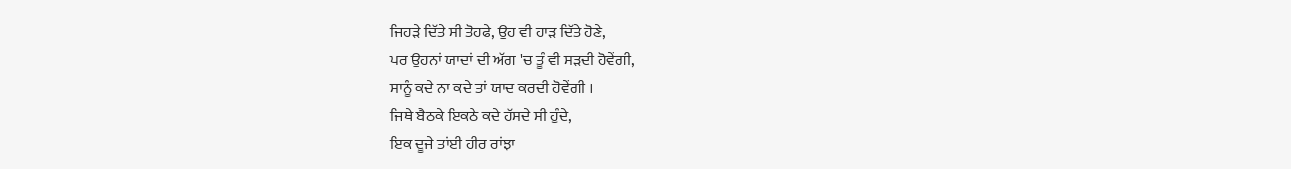ਜਿਹੜੇ ਦਿੱਤੇ ਸੀ ਤੋਹਫੇ, ਉਹ ਵੀ ਹਾੜ ਦਿੱਤੇ ਹੋਣੇ,
ਪਰ ਉਹਨਾਂ ਯਾਦਾਂ ਦੀ ਅੱਗ 'ਚ ਤੂੰ ਵੀ ਸੜਦੀ ਹੋਵੇਂਗੀ,
ਸਾਨੂੰ ਕਦੇ ਨਾ ਕਦੇ ਤਾਂ ਯਾਦ ਕਰਦੀ ਹੋਵੇਂਗੀ ।
ਜਿਥੇ ਬੈਠਕੇ ਇਕਠੇ ਕਦੇ ਹੱਸਦੇ ਸੀ ਹੁੰਦੇ,
ਇਕ ਦੂਜੇ ਤਾਂਈ ਹੀਰ ਰਾਂਝਾ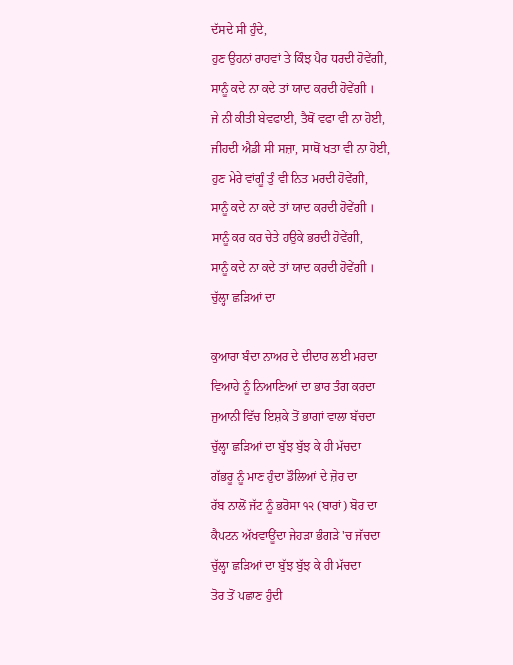ਦੱਸਦੇ ਸੀ ਹੁੰਦੇ,
ਹੁਣ ਉਹਨਾਂ ਰਾਹਵਾਂ ਤੇ ਕਿੰਝ ਪੈਰ ਧਰਦੀ ਹੋਵੇਂਗੀ,
ਸਾਨੂੰ ਕਦੇ ਨਾ ਕਦੇ ਤਾਂ ਯਾਦ ਕਰਦੀ ਹੋਵੇਂਗੀ ।
ਜੇ ਨੀ ਕੀਤੀ ਬੇਵਫਾਈ, ਤੈਥੋਂ ਵਫਾ ਵੀ ਨਾ ਹੋਈ,
ਜੀਹਦੀ ਐਡੀ ਸੀ ਸਜ਼ਾ, ਸਾਥੋਂ ਖਤਾ ਵੀ ਨਾ ਹੋਈ,
ਹੁਣ ਮੇਰੇ ਵਾਂਗੂੰ ਤੁੰ ਵੀ ਨਿਤ ਮਰਦੀ ਹੋਵੇਂਗੀ,
ਸਾਨੂੰ ਕਦੇ ਨਾ ਕਦੇ ਤਾਂ ਯਾਦ ਕਰਦੀ ਹੋਵੇਂਗੀ ।
ਸਾਨੂੰ ਕਰ ਕਰ ਚੇਤੇ ਹਉਕੇ ਭਰਦੀ ਹੋਵੇਂਗੀ,
ਸਾਨੂੰ ਕਦੇ ਨਾ ਕਦੇ ਤਾਂ ਯਾਦ ਕਰਦੀ ਹੋਵੇਂਗੀ ।
ਚੁੱਲ੍ਹਾ ਛੜਿਆਂ ਦਾ

ਕੁਆਰਾ ਬੰਦਾ ਨਾਅਰ ਦੇ ਦੀਦਾਰ ਲਈ ਮਰਦਾ
ਵਿਆਹੇ ਨੂੰ ਨਿਆਣਿਆਂ ਦਾ ਭਾਰ ਤੰਗ ਕਰਦਾ
ਜੁਆਨੀ ਵਿੱਚ ਇਸ਼ਕੇ ਤੋਂ ਭਾਗਾਂ ਵਾਲਾ ਬੱਚਦਾ
ਚੁੱਲ੍ਹਾ ਛੜਿਆਂ ਦਾ ਬੁੱਝ ਬੁੱਝ ਕੇ ਹੀ ਮੱਚਦਾ
ਗੱਭਰੂ ਨੂੰ ਮਾਣ ਹੁੰਦਾ ਡੌਲਿਆਂ ਦੇ ਜ਼ੋਰ ਦਾ
ਰੱਬ ਨਾਲੋਂ ਜੱਟ ਨੂੰ ਭਰੋਸਾ ੧੨ (ਬਾਰਾਂ) ਬੋਰ ਦਾ
ਕੈਪਟਨ ਅੱਖਵਾਊਂਦਾ ਜੇਹੜਾ ਭੰਗੜੇ 'ਚ ਜੱਚਦਾ
ਚੁੱਲ੍ਹਾ ਛੜਿਆਂ ਦਾ ਬੁੱਝ ਬੁੱਝ ਕੇ ਹੀ ਮੱਚਦਾ
ਤੋਰ ਤੋਂ ਪਛਾਣ ਹੁੰਦੀ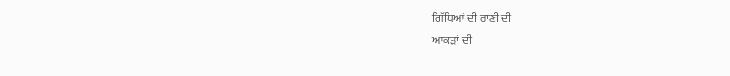ਗਿੱਧਿਆਂ ਦੀ ਰਾਣੀ ਦੀ
ਆਕੜਾਂ ਦੀ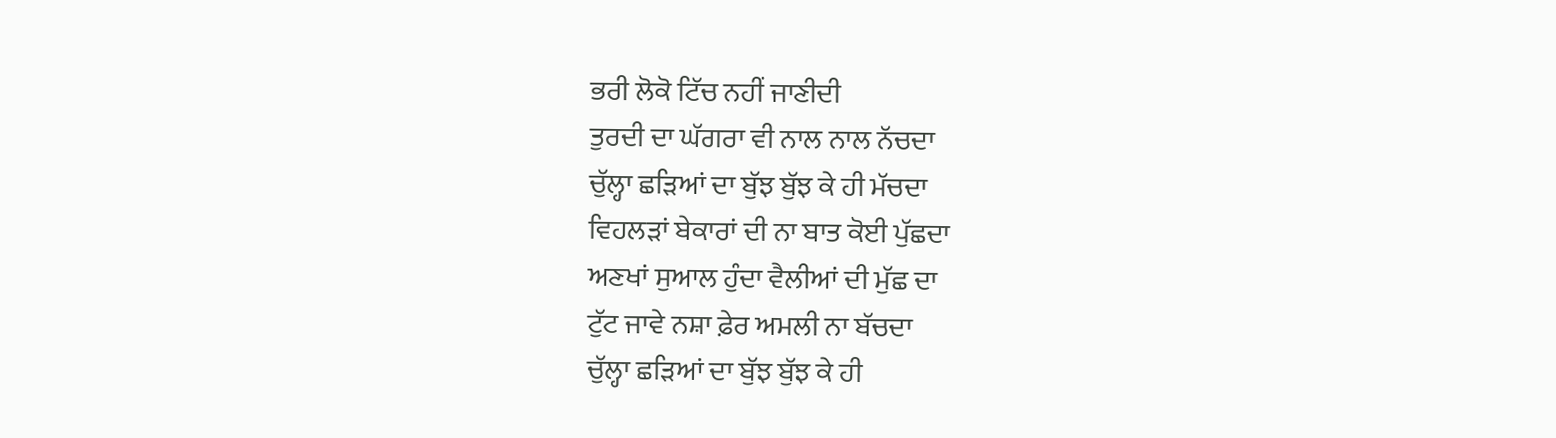ਭਰੀ ਲੋਕੋ ਟਿੱਚ ਨਹੀਂ ਜਾਣੀਦੀ
ਤੁਰਦੀ ਦਾ ਘੱਗਰਾ ਵੀ ਨਾਲ ਨਾਲ ਨੱਚਦਾ
ਚੁੱਲ੍ਹਾ ਛੜਿਆਂ ਦਾ ਬੁੱਝ ਬੁੱਝ ਕੇ ਹੀ ਮੱਚਦਾ
ਵਿਹਲੜਾਂ ਬੇਕਾਰਾਂ ਦੀ ਨਾ ਬਾਤ ਕੋਈ ਪੁੱਛਦਾ
ਅਣਖਾਂ ਸੁਆਲ ਹੁੰਦਾ ਵੈਲੀਆਂ ਦੀ ਮੁੱਛ ਦਾ
ਟੁੱਟ ਜਾਵੇ ਨਸ਼ਾ ਫ਼ੇਰ ਅਮਲੀ ਨਾ ਬੱਚਦਾ
ਚੁੱਲ੍ਹਾ ਛੜਿਆਂ ਦਾ ਬੁੱਝ ਬੁੱਝ ਕੇ ਹੀ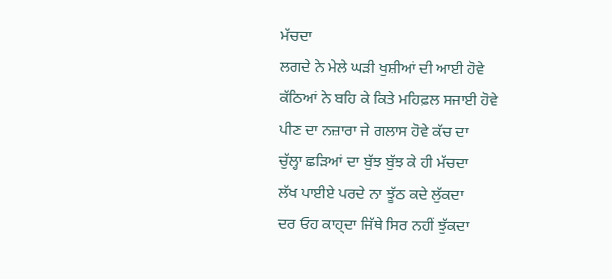ਮੱਚਦਾ
ਲਗਦੇ ਨੇ ਮੇਲੇ ਘੜੀ ਖੁਸ਼ੀਆਂ ਦੀ ਆਈ ਹੋਵੇ
ਕੱਠਿਆਂ ਨੇ ਬਹਿ ਕੇ ਕਿਤੇ ਮਹਿਫ਼ਲ ਸਜਾਈ ਹੋਵੇ
ਪੀਣ ਦਾ ਨਜ਼ਾਰਾ ਜੇ ਗਲਾਸ ਹੋਵੇ ਕੱਚ ਦਾ
ਚੁੱਲ੍ਹਾ ਛੜਿਆਂ ਦਾ ਬੁੱਝ ਬੁੱਝ ਕੇ ਹੀ ਮੱਚਦਾ
ਲੱਖ ਪਾਈਏ ਪਰਦੇ ਨਾ ਝੂੱਠ ਕਦੇ ਲੁੱਕਦਾ
ਦਰ ਓਹ ਕਾਹ੍ਦਾ ਜਿੱਥੇ ਸਿਰ ਨਹੀਂ ਝੁੱਕਦਾ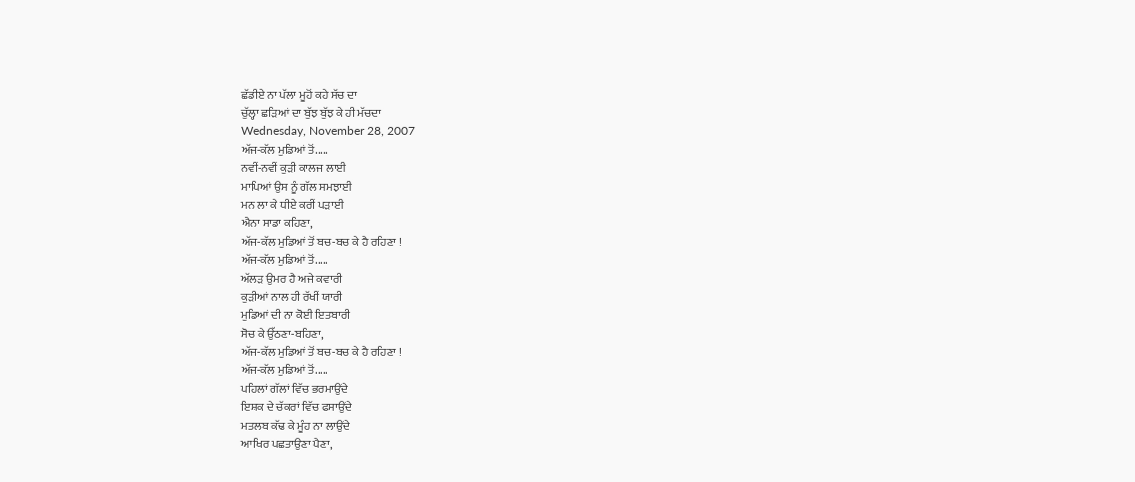ਛੱਡੀਏ ਨਾ ਪੱਲਾ ਮੂਹੋਂ ਕਹੇ ਸੱਚ ਦਾ
ਚੁੱਲ੍ਹਾ ਛੜਿਆਂ ਦਾ ਬੁੱਝ ਬੁੱਝ ਕੇ ਹੀ ਮੱਚਦਾ
Wednesday, November 28, 2007
ਅੱਜ-ਕੱਲ ਮੁਡਿਆਂ ਤੋਂ.....
ਨਵੀਂ-ਨਵੀਂ ਕੁੜੀ ਕਾਲਜ ਲਾਈ
ਮਾਪਿਆਂ ਉਸ ਨੂੰ ਗੱਲ ਸਮਝਾਈ
ਮਨ ਲਾ ਕੇ ਧੀਏ ਕਰੀਂ ਪੜਾਈ
ਐਨਾ ਸਾਡਾ ਕਹਿਣਾ,
ਅੱਜ-ਕੱਲ ਮੁਡਿਆਂ ਤੋਂ ਬਚ-ਬਚ ਕੇ ਹੈ ਰਹਿਣਾ !
ਅੱਜ-ਕੱਲ ਮੁਡਿਆਂ ਤੋਂ.....
ਅੱਲੜ ਉਮਰ ਹੈ ਅਜੇ ਕਵਾਰੀ
ਕੁੜੀਆਂ ਨਾਲ ਹੀ ਰੱਖੀਂ ਯਾਰੀ
ਮੁਡਿਆਂ ਦੀ ਨਾ ਕੋਈ ਇਤਬਾਰੀ
ਸੋਚ ਕੇ ਉੱਠਣਾ-ਬਹਿਣਾ,
ਅੱਜ-ਕੱਲ ਮੁਡਿਆਂ ਤੋਂ ਬਚ-ਬਚ ਕੇ ਹੈ ਰਹਿਣਾ !
ਅੱਜ-ਕੱਲ ਮੁਡਿਆਂ ਤੋਂ.....
ਪਹਿਲਾਂ ਗੱਲਾਂ ਵਿੱਚ ਭਰਮਾਉਂਦੇ
ਇਸ਼ਕ ਦੇ ਚੱਕਰਾਂ ਵਿੱਚ ਫਸਾਉਂਦੇ
ਮਤਲਬ ਕੱਢ ਕੇ ਮੂੰਹ ਨਾ ਲਾਉਂਦੇ
ਆਖਿਰ ਪਛਤਾਉਣਾ ਪੈਣਾ,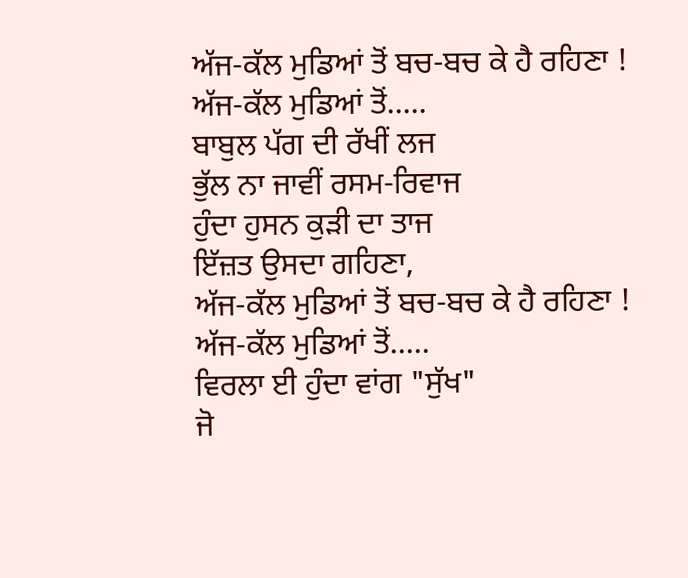ਅੱਜ-ਕੱਲ ਮੁਡਿਆਂ ਤੋਂ ਬਚ-ਬਚ ਕੇ ਹੈ ਰਹਿਣਾ !
ਅੱਜ-ਕੱਲ ਮੁਡਿਆਂ ਤੋਂ.....
ਬਾਬੁਲ ਪੱਗ ਦੀ ਰੱਖੀਂ ਲਜ
ਭੁੱਲ ਨਾ ਜਾਵੀਂ ਰਸਮ-ਰਿਵਾਜ
ਹੁੰਦਾ ਹੁਸਨ ਕੁੜੀ ਦਾ ਤਾਜ
ਇੱਜ਼ਤ ਉਸਦਾ ਗਹਿਣਾ,
ਅੱਜ-ਕੱਲ ਮੁਡਿਆਂ ਤੋਂ ਬਚ-ਬਚ ਕੇ ਹੈ ਰਹਿਣਾ !
ਅੱਜ-ਕੱਲ ਮੁਡਿਆਂ ਤੋਂ.....
ਵਿਰਲਾ ਈ ਹੁੰਦਾ ਵਾਂਗ "ਸੁੱਖ"
ਜੋ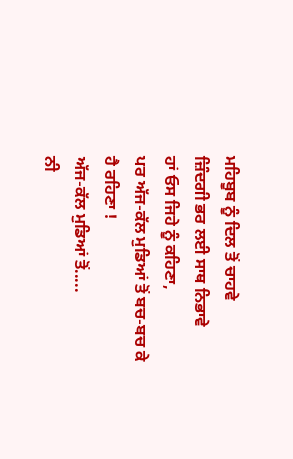ਮਹਿਬੂਬ ਨੂੰ ਦਿਲ ਤੋਂ ਚਾਹਵੇ
ਜ਼ਿੰਦਗੀ ਭਰ ਲਈ ਸਾਥ ਨਿਭਾਵੇ
ਹਾਂ ਓਸ ਜਿਹੇ ਨੂੰ ਕਹਿਣਾ,
ਪਰ ਅੱਜ-ਕੱਲ ਮੁਡਿਆਂ ਤੋਂ ਬਚ-ਬਚ ਕੇ ਹੈ ਰਹਿਣਾ !
ਅੱਜ-ਕੱਲ ਮੁਡਿਆਂ ਤੋਂ.....
ਨੀ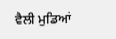ਵੈਲੀ ਮੁਡਿਆਂ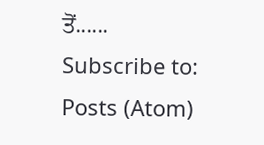ਤੋਂ......
Subscribe to:
Posts (Atom)